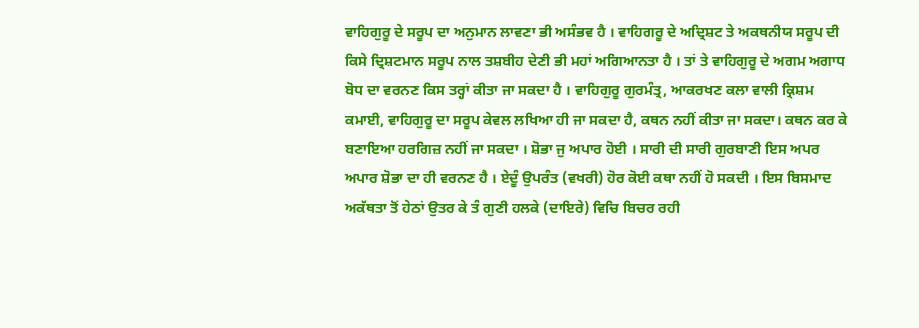ਵਾਹਿਗੁਰੂ ਦੇ ਸਰੂਪ ਦਾ ਅਨੁਮਾਨ ਲਾਵਣਾ ਭੀ ਅਸੰਭਵ ਹੈ । ਵਾਹਿਗਰੂ ਦੇ ਅਦ੍ਰਿਸ਼ਟ ਤੇ ਅਕਥਨੀਯ ਸਰੂਪ ਦੀ ਕਿਸੇ ਦ੍ਰਿਸ਼ਟਮਾਨ ਸਰੂਪ ਨਾਲ ਤਸ਼ਬੀਹ ਦੇਣੀ ਭੀ ਮਹਾਂ ਅਗਿਆਨਤਾ ਹੈ । ਤਾਂ ਤੇ ਵਾਹਿਗੁਰੂ ਦੇ ਅਗਮ ਅਗਾਧ ਬੋਧ ਦਾ ਵਰਨਣ ਕਿਸ ਤਰ੍ਹਾਂ ਕੀਤਾ ਜਾ ਸਕਦਾ ਹੈ । ਵਾਹਿਗੁਰੂ ਗੁਰਮੰਤ੍ਰ, ਆਕਰਖਣ ਕਲਾ ਵਾਲੀ ਕ੍ਰਿਸ਼ਮ ਕਮਾਈ, ਵਾਹਿਗੁਰੂ ਦਾ ਸਰੂਪ ਕੇਵਲ ਲਖਿਆ ਹੀ ਜਾ ਸਕਦਾ ਹੈ, ਕਥਨ ਨਹੀਂ ਕੀਤਾ ਜਾ ਸਕਦਾ। ਕਥਨ ਕਰ ਕੇ ਬਣਾਇਆ ਹਰਗਿਜ਼ ਨਹੀਂ ਜਾ ਸਕਦਾ । ਸ਼ੋਭਾ ਜੁ ਅਪਾਰ ਹੋਈ । ਸਾਰੀ ਦੀ ਸਾਰੀ ਗੁਰਬਾਣੀ ਇਸ ਅਪਰ ਅਪਾਰ ਸ਼ੋਭਾ ਦਾ ਹੀ ਵਰਨਣ ਹੈ । ਏਦੂੰ ਉਪਰੰਤ (ਵਖਰੀ) ਹੋਰ ਕੋਈ ਕਥਾ ਨਹੀਂ ਹੋ ਸਕਦੀ । ਇਸ ਬਿਸਮਾਦ ਅਕੱਥਤਾ ਤੋਂ ਹੇਠਾਂ ਉਤਰ ਕੇ ਤੰ ਗੁਣੀ ਹਲਕੇ (ਦਾਇਰੇ) ਵਿਚਿ ਬਿਚਰ ਰਹੀ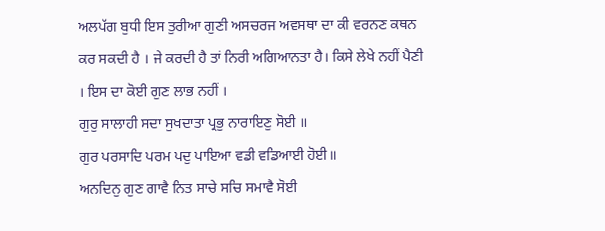ਅਲਪੱਗ ਬੁਧੀ ਇਸ ਤੁਰੀਆ ਗੁਣੀ ਅਸਚਰਜ ਅਵਸਥਾ ਦਾ ਕੀ ਵਰਨਣ ਕਥਨ ਕਰ ਸਕਦੀ ਹੈ । ਜੇ ਕਰਦੀ ਹੈ ਤਾਂ ਨਿਰੀ ਅਗਿਆਨਤਾ ਹੈ। ਕਿਸੇ ਲੇਖੇ ਨਹੀਂ ਪੈਣੀ । ਇਸ ਦਾ ਕੋਈ ਗੁਣ ਲਾਭ ਨਹੀਂ ।
ਗੁਰੁ ਸਾਲਾਹੀ ਸਦਾ ਸੁਖਦਾਤਾ ਪ੍ਰਭੁ ਨਾਰਾਇਣੁ ਸੋਈ ॥
ਗੁਰ ਪਰਸਾਦਿ ਪਰਮ ਪਦੁ ਪਾਇਆ ਵਡੀ ਵਡਿਆਈ ਹੋਈ॥
ਅਨਦਿਨੁ ਗੁਣ ਗਾਵੈ ਨਿਤ ਸਾਚੇ ਸਚਿ ਸਮਾਵੈ ਸੋਈ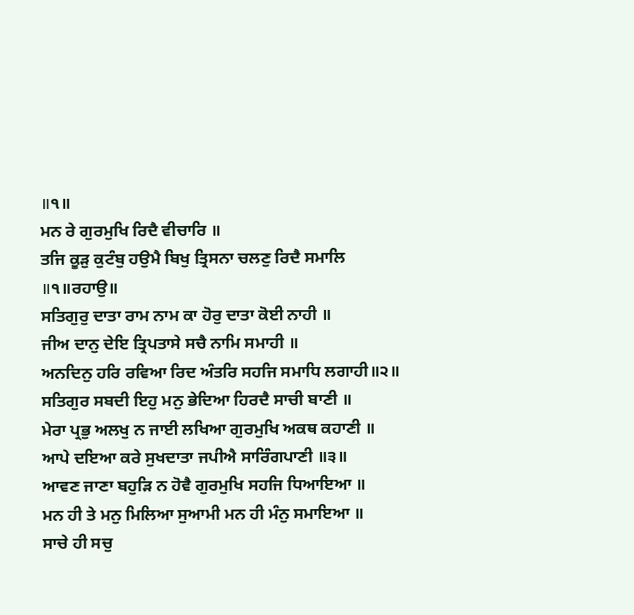॥੧॥
ਮਨ ਰੇ ਗੁਰਮੁਖਿ ਰਿਦੈ ਵੀਚਾਰਿ ॥
ਤਜਿ ਕੂੜੁ ਕੁਟੰਬੁ ਹਉਮੈ ਬਿਖੁ ਤ੍ਰਿਸਨਾ ਚਲਣੁ ਰਿਦੈ ਸਮਾਲਿ ॥੧॥ਰਹਾਉ॥
ਸਤਿਗੁਰੁ ਦਾਤਾ ਰਾਮ ਨਾਮ ਕਾ ਹੋਰੁ ਦਾਤਾ ਕੋਈ ਨਾਹੀ ॥
ਜੀਅ ਦਾਨੁ ਦੇਇ ਤ੍ਰਿਪਤਾਸੇ ਸਚੈ ਨਾਮਿ ਸਮਾਹੀ ॥
ਅਨਦਿਨੁ ਹਰਿ ਰਵਿਆ ਰਿਦ ਅੰਤਰਿ ਸਹਜਿ ਸਮਾਧਿ ਲਗਾਹੀ॥੨॥
ਸਤਿਗੁਰ ਸਬਦੀ ਇਹੁ ਮਨੁ ਭੇਦਿਆ ਹਿਰਦੈ ਸਾਚੀ ਬਾਣੀ ॥
ਮੇਰਾ ਪ੍ਰਭੁ ਅਲਖੁ ਨ ਜਾਈ ਲਖਿਆ ਗੁਰਮੁਖਿ ਅਕਥ ਕਹਾਣੀ ॥
ਆਪੇ ਦਇਆ ਕਰੇ ਸੁਖਦਾਤਾ ਜਪੀਐ ਸਾਰਿੰਗਪਾਣੀ ॥੩॥
ਆਵਣ ਜਾਣਾ ਬਹੁੜਿ ਨ ਹੋਵੈ ਗੁਰਮੁਖਿ ਸਹਜਿ ਧਿਆਇਆ ॥
ਮਨ ਹੀ ਤੇ ਮਨੁ ਮਿਲਿਆ ਸੁਆਮੀ ਮਨ ਹੀ ਮੰਨੁ ਸਮਾਇਆ ॥
ਸਾਚੇ ਹੀ ਸਚੁ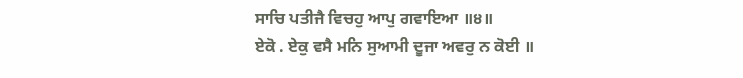ਸਾਚਿ ਪਤੀਜੈ ਵਿਚਹੁ ਆਪੁ ਗਵਾਇਆ ॥੪॥
ਏਕੋ . ਏਕੁ ਵਸੈ ਮਨਿ ਸੁਆਮੀ ਦੂਜਾ ਅਵਰੁ ਨ ਕੋਈ ॥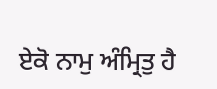ਏਕੋ ਨਾਮੁ ਅੰਮ੍ਰਿਤੁ ਹੈ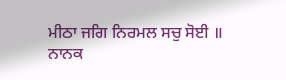ਮੀਠਾ ਜਗਿ ਨਿਰਮਲ ਸਚੁ ਸੋਈ ॥
ਨਾਨਕ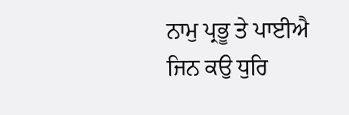ਨਾਮੁ ਪ੍ਰਭੂ ਤੇ ਪਾਈਐ ਜਿਨ ਕਉ ਧੁਰਿ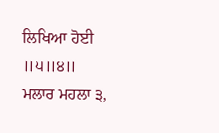ਲਿਖਿਆ ਹੋਈ ॥੫॥੪॥
ਮਲਾਰ ਮਹਲਾ ੩,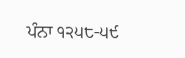ਪੰਨਾ ੧੨੫੮-੫੯